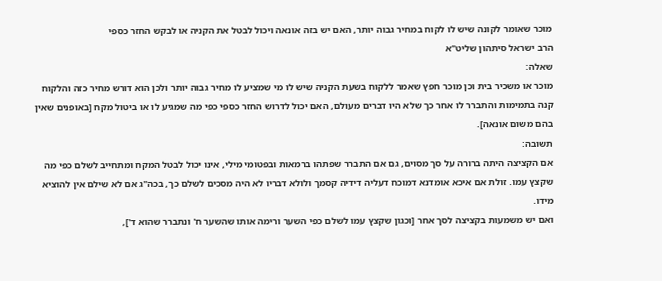מוכר שאומר לקונה שיש לו לקוח במחיר גבוה יותר, האם יש בזה אונאה ויכול לבטל את הקניה או לבקש החזר כספי
הרב ישראל סיתהון שליט"א
שאלה:
מוכר או משכיר בית וכן מוכר חפץ שאמר ללקוח בשעת הקניה שיש לו מי שמציע לו מחיר גבוה יותר ולכן הוא דורש מחיר כזה והלקוח קנה בתמימות והתברר לו אחר כך שלא היו דברים מעולם, האם יכול לדרוש החזר כספי כפי מה שמגיע לו או ביטול מקח [באופנים שאין בהם משום אונאה].
תשובה:
אם הקציצה היתה ברורה על סך מסוים, גם אם התברר שפתהו ברמאות ובפטומי מילי, אינו יכול לבטל המקח ומתחייב לשלם כפי מה שקצץ עמו. זולת אם איכא אומדנא דמוכח דעליה דידיה קסמך ולולא דבריו לא היה מסכים לשלם כך, בכה"ג אם לא שילם אין להוציא מידו.
ואם יש משמעות בקציצה לסך אחר [וכגון שקצץ עמו לשלם כפי השער ורימה אותו שהשער ח' ונתברר שהוא ד'],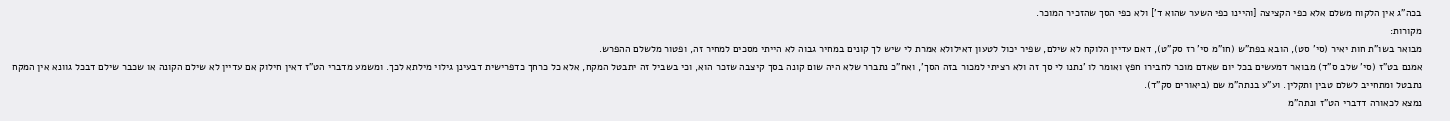בכה"ג אין הלקוח משלם אלא כפי הקציצה [והיינו כפי השער שהוא ד'] ולא כפי הסך שהזכיר המוכר.
מקורות:
מבואר בשו"ת חות יאיר (סי' סט), הובא בפת"ש (חו"מ סי' רז סק"ט), דאם עדיין הלוקח לא שילם, שפיר יכול לטעון דאילולא אמרת לי שיש לך קונים במחיר גבוה לא הייתי מסכים למחיר זה, ופטור מלשלם ההפרש.
אמנם בט"ז (סי' שלב ס"ד) מבואר דמעשים בכל יום שאדם מוכר לחבירו חפץ ואומר לו 'נתנו לי סך זה ולא רציתי למכור בזה הסך', ואח"כ נתברר שלא היה שום קונה בסך קיצבה שזכר הוא, וכי בשביל זה יתבטל המקח, אלא כל כרחך כדפרישית דבעינן גילוי מילתא לכך. ומשמע מדברי הט"ז דאין חילוק אם עדיין לא שילם הקונה או שכבר שילם דבכל גוונא אין המקח נתבטל ומתחייב לשלם טבין ותקלין. וע"ע בנתה"מ שם (ביאורים סק"ד).
נמצא לכאורה דדברי הט"ז ונתה"מ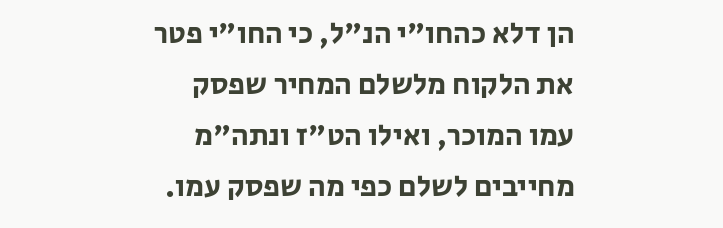הן דלא כהחו"י הנ"ל, כי החו"י פטר את הלקוח מלשלם המחיר שפסק עמו המוכר, ואילו הט"ז ונתה"מ מחייבים לשלם כפי מה שפסק עמו.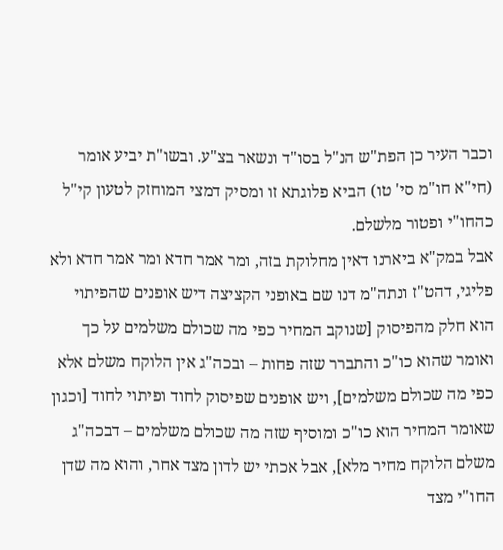וכבר העיר כן הפת"ש הנ"ל בסו"ד ונשאר בצ"ע. ובשו"ת יביע אומר (חי"א חו"מ סי' טו) הביא פלוגתא זו ומסיק דמצי המוחזק לטעון קי"ל כהחו"י ופטור מלשלם.
אבל במק"א ביארנו דאין מחלוקת בזה, ומר אמר חדא ומר אמר חדא ולא פליגי, דהט"ז ונתה"מ דנו שם באופני הקציצה דיש אופנים שהפיתוי הוא חלק מהפיסוק [שנוקב המחיר כפי מה שכולם משלמים על כך ואומר שהוא כו"כ והתברר שזה פחות – ובכה"ג אין הלוקח משלם אלא כפי מה שכולם משלמים], ויש אופנים שפיסוק לחוד ופיתוי לחוד [וכגון שאומר המחיר הוא כו"כ ומוסיף שזה מה שכולם משלמים – דבכה"ג משלם הלוקח מחיר מלא], אבל אכתי יש לדון מצד אחר, והוא מה שדן החו"י מצד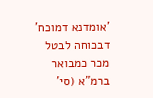'אומדנא דמוכח' דבכוחה לבטל מכר כמבואר ברמ"א (סי'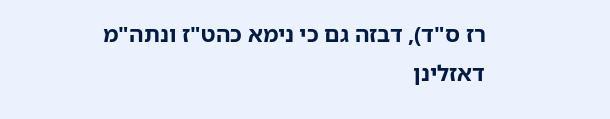רז ס"ד), דבזה גם כי נימא כהט"ז ונתה"מ דאזלינן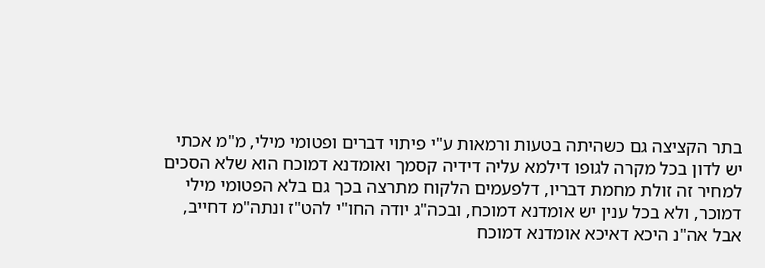בתר הקציצה גם כשהיתה בטעות ורמאות ע"י פיתוי דברים ופטומי מילי, מ"מ אכתי יש לדון בכל מקרה לגופו דילמא עליה דידיה קסמך ואומדנא דמוכח הוא שלא הסכים למחיר זה זולת מחמת דבריו, דלפעמים הלקוח מתרצה בכך גם בלא הפטומי מילי דמוכר, ולא בכל ענין יש אומדנא דמוכח, ובכה"ג יודה החו"י להט"ז ונתה"מ דחייב, אבל אה"נ היכא דאיכא אומדנא דמוכח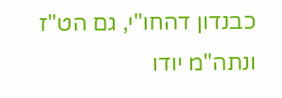כבנדון דהחו"י, גם הט"ז ונתה"מ יודו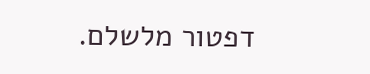דפטור מלשלם.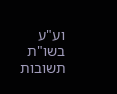וע"ע בשו"ת תשובות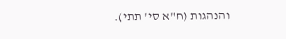והנהגות (ח"א סי' תתי).